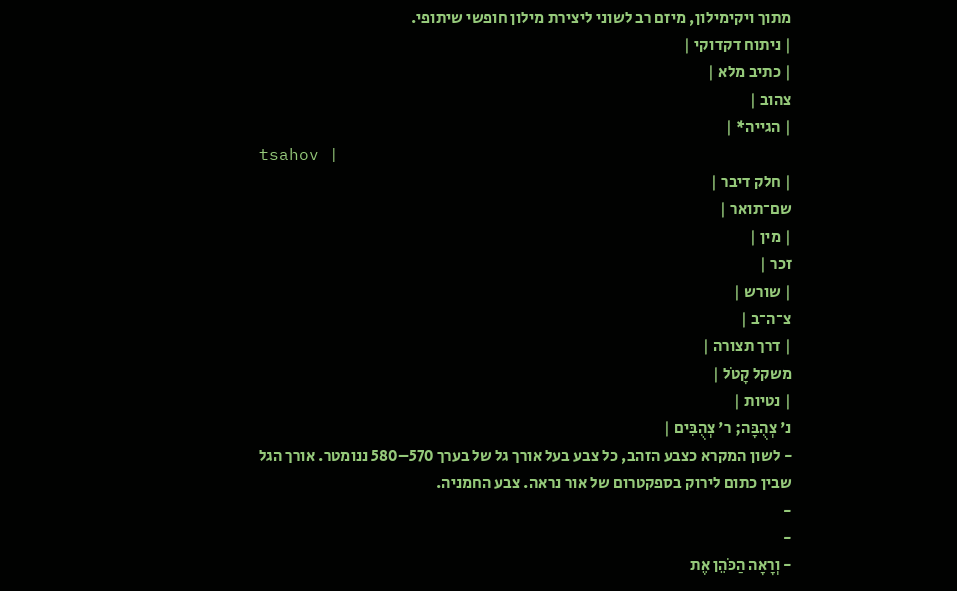מתוך ויקימילון, מיזם רב לשוני ליצירת מילון חופשי שיתופי.
| ניתוח דקדוקי |
| כתיב מלא |
צהוב |
| הגייה* |
tsahov |
| חלק דיבר |
שם־תואר |
| מין |
זכר |
| שורש |
צ־ה־ב |
| דרך תצורה |
משקל קָטֹל |
| נטיות |
נ' צְהֻבָּה; ר' צְהֻבִּים |
- לשון המקרא כצבע הזהב, כל צבע בעל אורך גל של בערך 570–580 ננומטר. אורך הגל שבין כתום לירוק בספקטרום של אור נראה. צבע החמניה.
-
-
- וְרָאָה הַכֹּהֵן אֶת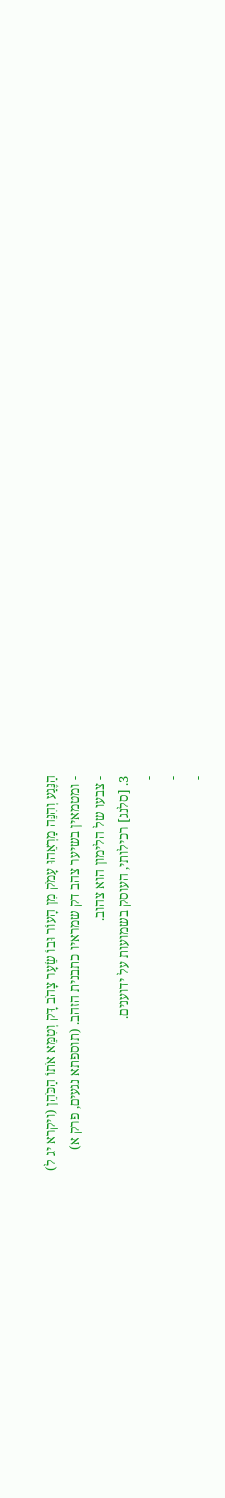הַנֶּגַע וְהִנֵּה מַרְאֵהוּ עָמֹק מִן הָעוֹר וּבוֹ שֵׂעָר צָהֹב דָּק וְטִמֵּא אֹתוֹ הַכֹּהֵן (ויקרא יג ל)
- ומטמאין בשיער צהב דק שמראיו כתבנית הזהב. (תוספתא נגעים, פרק א)
- צבעו של הלימון הוא צהוב.
3. [סלנג] רכילותי, העוסק בשמועות על ידוענים.
-
-
-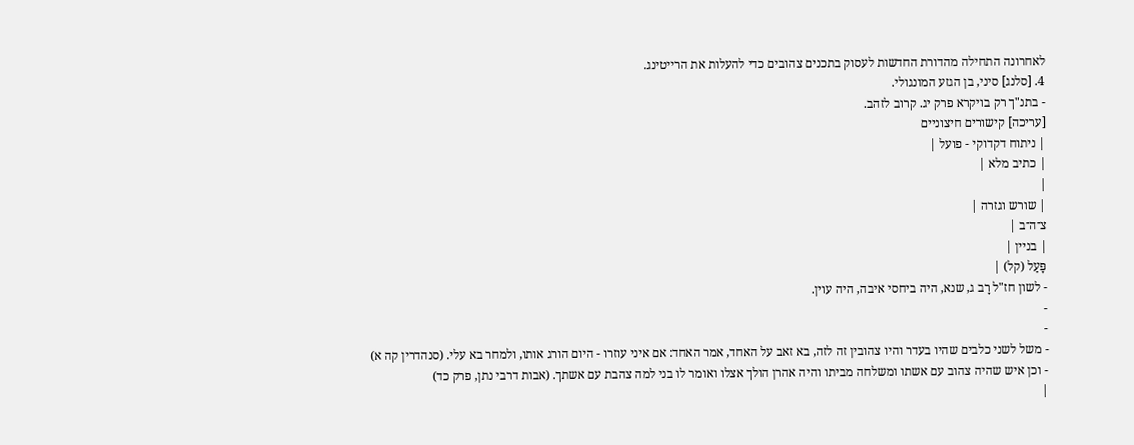לאחרונה התחילה מהדורת החדשות לעסוק בתכנים צהובים כדי להעלות את הרייטינג.
4. [סלנג] סיני, בן הגזע המונגולי.
- בתנ"ך רק בויקרא פרק יג. קרוב לזהב.
[עריכה] קישורים חיצוניים
| ניתוח דקדוקי - פועל |
| כתיב מלא |
|
| שורש וגזרה |
צ־ה־ב |
| בניין |
פָּעַל (קל) |
- לשון חז"ל רָב ג, שנא, היה ביחסי איבה, היה עוין.
-
-
- משל לשני כלבים שהיו בעדר והיו צהובין זה לזה, בא זאב על האחד, אמר האחד: אם איני עוזרו - היום הורג אותו, ולמחר בא עלי. (סנהדרין קה א)
- וכן איש שהיה צהוב עם אשתו ומשלחה מביתו והיה אהרן הולך אצלו ואומר לו בני למה צהבת עם אשתך. (אבות דרבי נתן, פרק כד)
|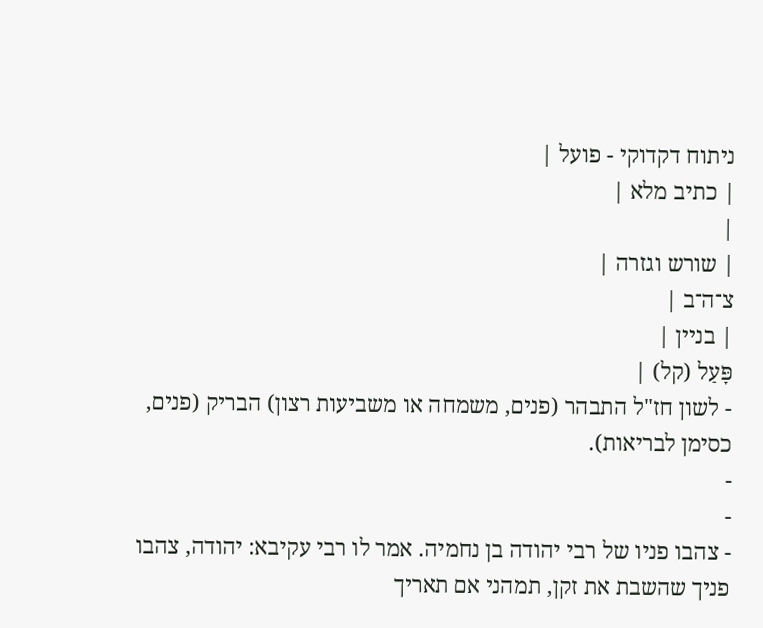ניתוח דקדוקי - פועל |
| כתיב מלא |
|
| שורש וגזרה |
צ־ה־ב |
| בניין |
פָּעַל (קל) |
- לשון חז"ל התבהר (פנים, משמחה או משביעות רצון) הבריק (פנים, כסימן לבריאות).
-
-
- צהבו פניו של רבי יהודה בן נחמיה. אמר לו רבי עקיבא: יהודה, צהבו פניך שהשבת את זקן, תמהני אם תאריך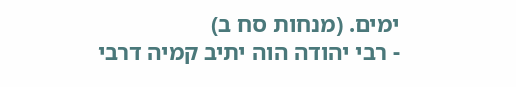ימים. (מנחות סח ב)
- רבי יהודה הוה יתיב קמיה דרבי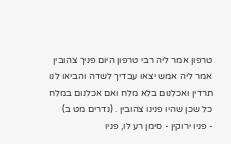טרפון אמר ליה רבי טרפון היום פניך צהובין אמר ליה אמש יצאו עבדיך לשדה והביאו לנו תרדין ואכלנום בלא מלח ואם אכלנום במלח כל שכן שהיו פנינו צהובין . (נדרים מט ב)
- פניו ירוקין - סימן רע לו, פניו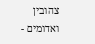צהובין ואדומים -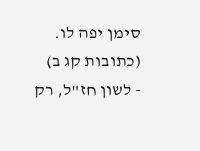סימן יפה לו. (כתובות קג ב)
- לשון חז"ל, רק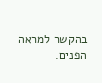בהקשר למראה הפנים.